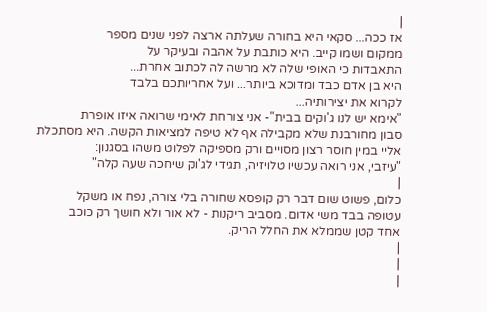|
אז ככה... סקאי היא בחורה שעלתה ארצה לפני שנים מספר
ממקום ושמו קייב. היא כותבת על אהבה ובעיקר על
התאבדות כי האופי שלה לא מרשה לה לכתוב אחרת...
היא בן אדם כבד ומדוכא ביותר... ועל אחריותכם בלבד
לקרוא את יצירותיה...
"אימא יש לנו ג'וקים בבית"- אני צורחת לאימי שרואה איזו אופרת
סבון מחורבנת שלא מקבילה אף לא טיפה למציאות הקשה. היא מסתכלת
אליי במין חוסר רצון מסויים ורק מספיקה לפלוט משהו בסגנון:
"עיזבי, אני רואה עכשיו טלויזיה, תגידי לג'וק שיחכה שעה קלה"
|
כלום, פשוט שום דבר רק קופסא שחורה בלי צורה, נפח או משקל
עטופה בבד משי אדום. מסביב ריקנות - לא אור ולא חושך רק כוכב
אחד קטן שממלא את החלל הריק.
|
|
|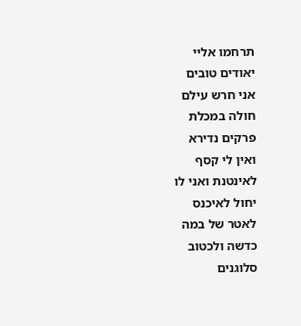תרחמו אליי
יאודים טובים
אני חרש עילם
חולה במכלת
פרקים נדירא
ואין לי קסף
לאינטנת ואני לו
יחול לאיכנס
לאטר של במה
כדשה ולכטוב
סלוגנים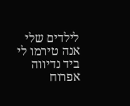לילדים שלי
אנה טירמו לי
ביד נדיווה
אפרוח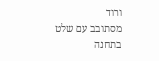ורוד
מסתובב עם שלט
בתחנה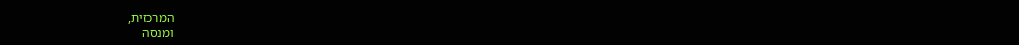המרכזית,
ומנסה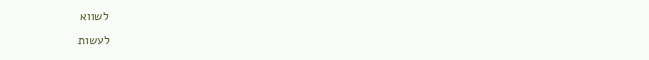לשווא
לעשות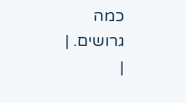כמה
גרושים. |
|